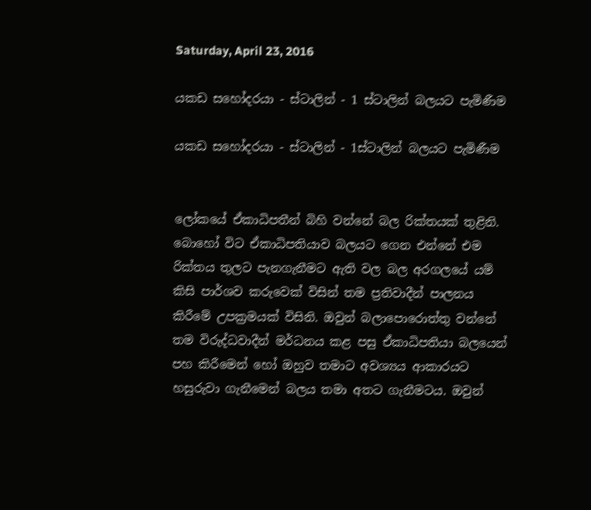Saturday, April 23, 2016

යකඩ සහෝදරයා - ස්ටාලින් - 1 ස්ටාලින් බලයට පැමිණීම

යකඩ සහෝදරයා - ස්ටාලින් - 1ස්ටාලින් බලයට පැමිණීම


ලෝකයේ ඒකාධිපතීන් බිහි වන්නේ බල රික්තයක් තුළිනි. බොහෝ විට ඒකාධිපතියාව බලයට ගෙන එන්නේ එම රික්තය තුලට පැනගැනීමට ඇති වල බල අරගලයේ යම් කිසි පාර්ශව කරුවෙක් විසින් තම ප්‍රතිවාදීන් පාලනය කිරීමේ උපක්‍රමයක් විසිනි. ඔවුන් බලාපොරොත්තු වන්නේ තම විරුද්ධවාදීන් මර්ධනය කළ පසු ඒකාධිපතියා බලයෙන් පහ කිරීමෙන් හෝ ඔහුව තමාට අවශ්‍යය ආකාරයට හසුරුවා ගැනීමෙන් බලය තමා අතට ගැනීමටය. ඔවුන්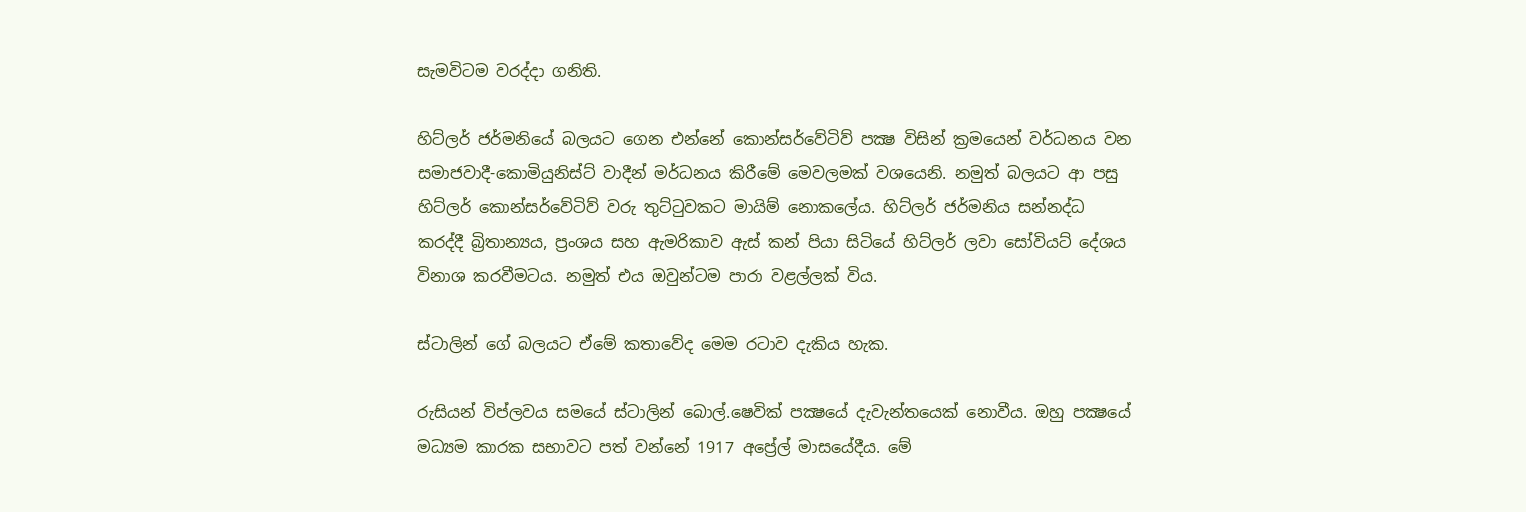සැමවිටම වරද්දා ගනිති.

හිට්ලර් ජර්මනියේ බලයට ගෙන එන්නේ කොන්සර්වේටිව් පක්‍ෂ විසින් ක්‍රමයෙන් වර්ධනය වන සමාජවාදී-කොමියුනිස්ට් වාදීන් මර්ධනය කිරීමේ මෙවලමක් වශයෙනි. නමුත් බලයට ආ පසු හිට්ලර් කොන්සර්වේටිව් වරු තුට්ටුවකට මායිම් නොකලේය. හිට්ලර් ජර්මනිය සන්නද්ධ කරද්දී බ්‍රිතාන්‍යය, ප්‍රංශය සහ ඇමරිකාව ඇස් කන් පියා සිටියේ හිට්ලර් ලවා සෝවියට් දේශය විනාශ කරවීමටය. නමුත් එය ඔවුන්ටම පාරා වළල්ලක් විය.

ස්ටාලින් ගේ බලයට ඒමේ කතාවේද මෙම රටාව දැකිය හැක.

රුසියන් විප්ලවය සමයේ ස්ටාලින් බොල්‍.ෂෙවික් පක්‍ෂයේ දැවැන්තයෙක් නොවීය. ඔහු පක්‍ෂයේ මධ්‍යම කාරක සභාවට පත් වන්නේ 1917 අප්‍රේල් මාසයේදීය. මේ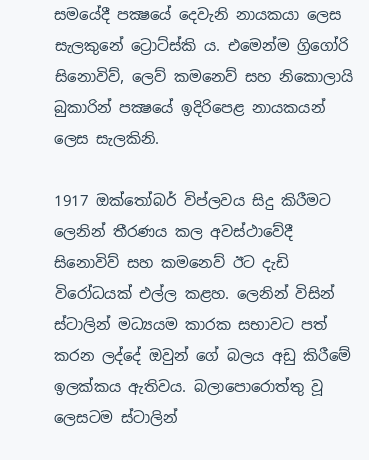සමයේදී පක්‍ෂයේ දෙවැනි නායකයා ලෙස සැලකුනේ ට්‍රොට්ස්කි ය. එමෙන්ම ග්‍රිගෝරි සිනොවිව්, ලෙව් කමනෙව් සහ නිකොලායි බුකාරින් පක්‍ෂයේ ඉදිරිපෙළ නායකයන් ලෙස සැලකිනි.

1917 ඔක්තෝබර් විප්ලවය සිදු කිරීමට ලෙනින් තීරණය කල අවස්ථාවේදී සිනොවිව් සහ කමනෙව් ඊට දැඩි විරෝධයක් එල්ල කළහ. ලෙනින් විසින් ස්ටාලින් මධ්‍යයම කාරක සභාවට පත් කරන ලද්දේ ඔවුන් ගේ බලය අඩු කිරීමේ ඉලක්කය ඇතිවය. බලාපොරොත්තු වූ ලෙසටම ස්ටාලින්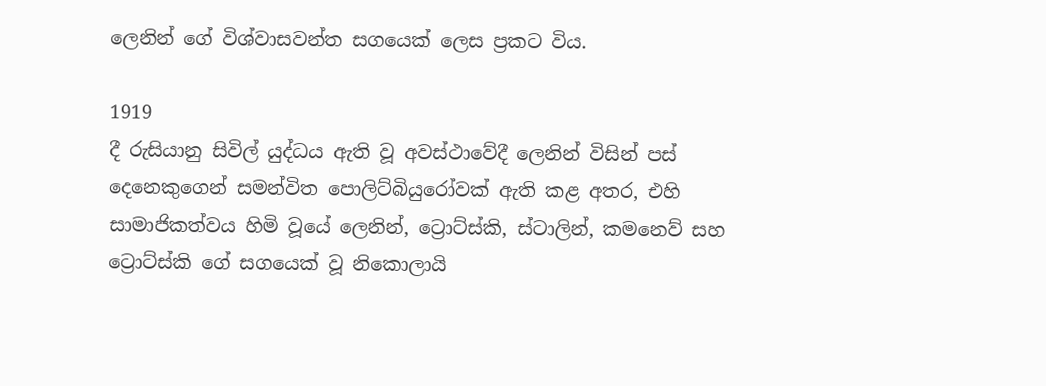ලෙනින් ගේ විශ්වාසවන්ත සගයෙක් ලෙස ප්‍රකට විය.

1919
දී රුසියානු සිවිල් යුද්ධය ඇති වූ අවස්ථාවේදී ලෙනින් විසින් පස් දෙනෙකුගෙන් සමන්විත පොලිට්බියුරෝවක් ඇති කළ අතර, එහි සාමාජිකත්වය හිමි වූයේ ලෙනින්, ට්‍රොට්ස්කි, ස්ටාලින්, කමනෙව් සහ ට්‍රොට්ස්කි ගේ සගයෙක් වූ නිකොලායි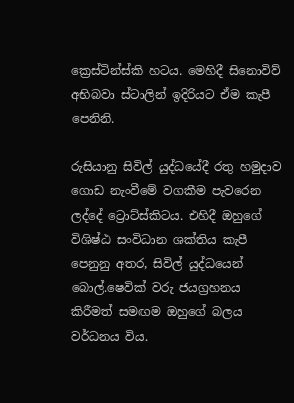ක්‍රෙස්ටින්ස්කි හටය. මෙහිදී සිනොවිව් අභිබවා ස්ටාලින් ඉදිරියට ඒම කැපී පෙනිනි.

රුසියානු සිවිල් යුද්ධයේදී රතු හමුදාව ගොඩ නැංවීමේ වගකීම පැවරෙන ලද්දේ ට්‍රොට්ස්කිටය. එහිදී ඔහුගේ විශිෂ්ඨ සංවිධාන ශක්තිය කැපී පෙනුනු අතර, සිවිල් යුද්ධයෙන් බොල්.ෂෙවික් වරු ජයග්‍රහනය කිරීමත් සමඟම ඔහුගේ බලය වර්ධනය විය.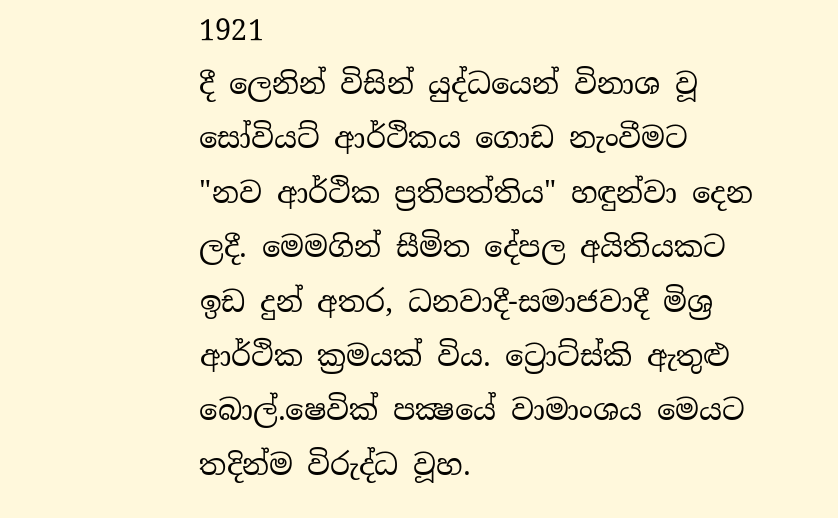1921
දී ලෙනින් විසින් යුද්ධයෙන් විනාශ වූ සෝවියට් ආර්ථිකය ගොඩ නැංවීමට "නව ආර්ථික ප්‍රතිපත්තිය" හඳුන්වා දෙන ලදී. මෙමගින් සීමිත දේපල අයිතියකට ඉඩ දුන් අතර, ධනවාදී-සමාජවාදී මිශ්‍ර ආර්ථික ක්‍රමයක් විය. ට්‍රොට්ස්කි ඇතුළු බොල්.ෂෙවික් පක්‍ෂයේ වාමාංශය මෙයට තදින්ම විරුද්ධ වූහ.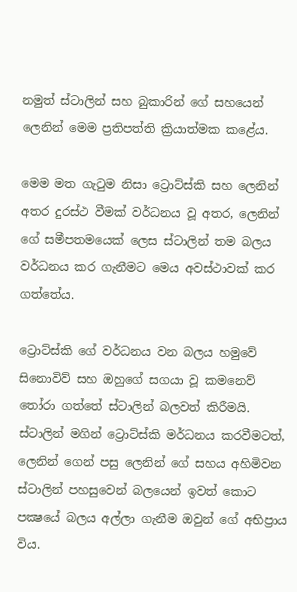නමුත් ස්ටාලින් සහ බුකාරින් ගේ සහයෙන් ලෙනින් මෙම ප්‍රතිපත්ති ක්‍රියාත්මක කළේය.

මෙම මත ගැටුම නිසා ට්‍රොට්ස්කි සහ ලෙනින් අතර දුරස්ථ වීමක් වර්ධනය වූ අතර, ලෙනින් ගේ සමීපතමයෙක් ලෙස ස්ටාලින් තම බලය වර්ධනය කර ගැනීමට මෙය අවස්ථාවක් කර ගත්තේය.

ට්‍රොට්ස්කි ගේ වර්ධනය වන බලය හමුවේ සිනොවිව් සහ ඔහුගේ සගයා වූ කමනෙව් තෝරා ගත්තේ ස්ටාලින් බලවත් කිරීමයි. ස්ටාලින් මගින් ට්‍රොට්ස්කි මර්ධනය කරවීමටත්, ලෙනින් ගෙන් පසු ලෙනින් ගේ සහය අහිමිවන ස්ටාලින් පහසුවෙන් බලයෙන් ඉවත් කොට පක්‍ෂයේ බලය අල්ලා ගැනීම ඔවුන් ගේ අභිප්‍රාය විය.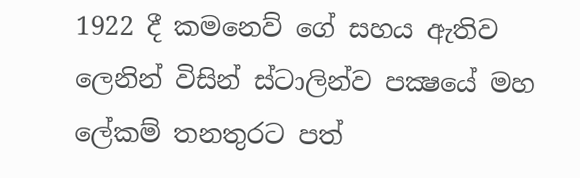1922 දී කමනෙව් ගේ සහය ඇතිව ලෙනින් විසින් ස්ටාලින්ව පක්‍ෂයේ මහ ලේකම් තනතුරට පත්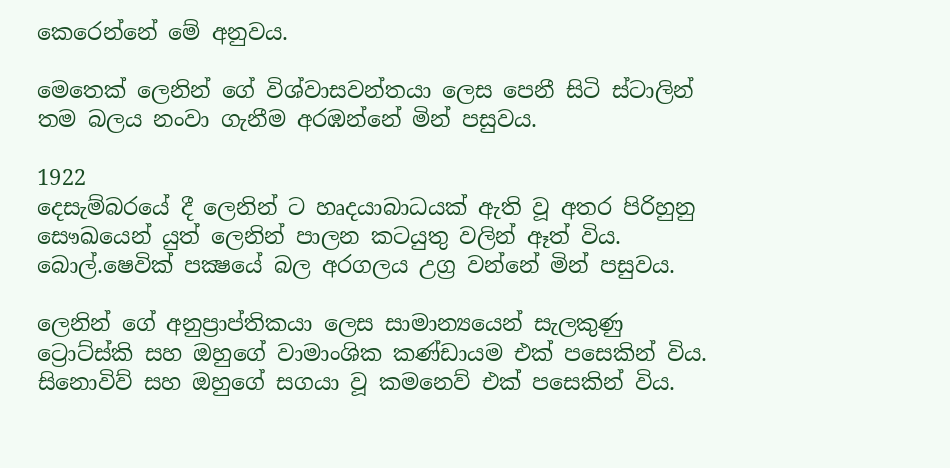කෙරෙන්නේ මේ අනුවය.

මෙතෙක් ලෙනින් ගේ විශ්වාසවන්තයා ලෙස පෙනී සිටි ස්ටාලින් තම බලය නංවා ගැනීම අරඹන්නේ මින් පසුවය.

1922
දෙසැම්බරයේ දී ලෙනින් ට හෘදයාබාධයක් ඇති වූ අතර පිරිහුනු සෞඛයෙන් යුත් ලෙනින් පාලන කටයුතු වලින් ඈත් විය. බොල්.ෂෙවික් පක්‍ෂයේ බල අරගලය උග්‍ර වන්නේ මින් පසුවය.

ලෙනින් ගේ අනුප්‍රාප්තිකයා ලෙස සාමාන්‍යයෙන් සැලකුණු ට්‍රොට්ස්කි සහ ඔහුගේ වාමාංශික කණ්ඩායම එක් පසෙකින් විය. සිනොවිව් සහ ඔහුගේ සගයා වූ කමනෙව් එක් පසෙකින් විය.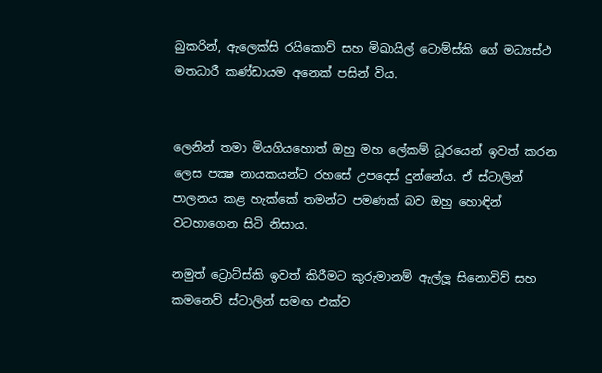බුකරින්, ඇලෙක්සි රයිකොව් සහ මිඛායිල් ටොම්ස්කි ගේ මධ්‍යස්ථ මතධාරී කණ්ඩායම අනෙක් පසින් විය.


ලෙනින් තමා මියගියහොත් ඔහු මහ ලේකම් ධූරයෙන් ඉවත් කරන ලෙස පක්‍ෂ නායකයන්ට රහසේ උපදෙස් දුන්නේය. ඒ ස්ටාලින් පාලනය කළ හැක්කේ තමන්ට පමණක් බව ඔහු හොඳින් වටහාගෙන සිටි නිසාය.

නමුත් ට්‍රොට්ස්කි ඉවත් කිරීමට කුරුමානම් ඇල්ලූ සිනොවිව් සහ කමනෙව් ස්ටාලින් සමඟ එක්ව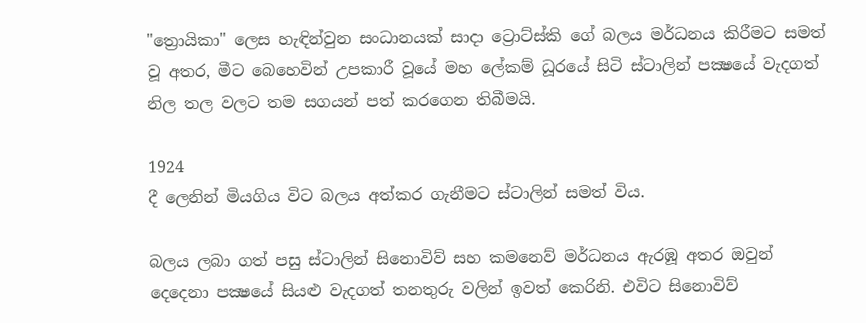"ත්‍රොයිකා" ලෙස හැඳින්වුන සංධානයක් සාදා ට්‍රොට්ස්කි ගේ බලය මර්ධනය කිරීමට සමත් වූ අතර, මීට බෙහෙවින් උපකාරී වූයේ මහ ලේකම් ධූරයේ සිටි ස්ටාලින් පක්‍ෂයේ වැදගත් නිල තල වලට තම සගයන් පත් කරගෙන තිබීමයි.

1924
දී ලෙනින් මියගිය විට බලය අත්කර ගැනීමට ස්ටාලින් සමත් විය.

බලය ලබා ගත් පසු ස්ටාලින් සිනොවිව් සහ කමනෙව් මර්ධනය ඇරඹූ අතර ඔවුන් දෙදෙනා පක්‍ෂයේ සියළු වැදගත් තනතුරු වලින් ඉවත් කෙරිනි. එවිට සිනොවිව්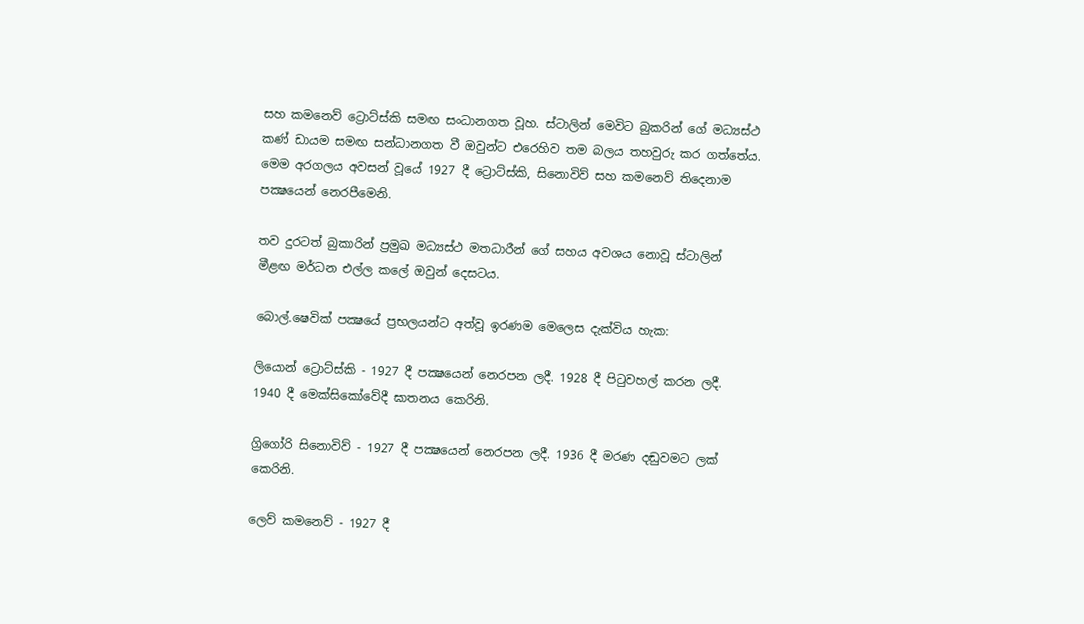සහ කමනෙව් ට්‍රොට්ස්කි සමඟ සංධානගත වූහ. ස්ටාලින් මෙවිට බුකරින් ගේ මධ්‍යස්ථ කණ් ඩායම සමඟ සන්ධානගත වී ඔවුන්ට එරෙහිව තම බලය තහවුරු කර ගත්තේය. මෙම අරගලය අවසන් වූයේ 1927 දී ට්‍රොට්ස්කි, සිනොවිව් සහ කමනෙව් තිදෙනාම පක්‍ෂයෙන් නෙරපීමෙනි.

තව දුරටත් බුකාරින් ප්‍රමුඛ මධ්‍යස්ථ මතධාරීන් ගේ සහය අවශය නොවූ ස්ටාලින් මීළඟ මර්ධන එල්ල කලේ ඔවුන් දෙසටය.

බොල්.ෂෙවික් පක්‍ෂයේ ප්‍රභලයන්ට අත්වූ ඉරණම මෙලෙස දැක්විය හැක:

ලියොන් ට්‍රොට්ස්කි - 1927 දී පක්‍ෂයෙන් නෙරපන ලදී. 1928 දී පිටුවහල් කරන ලදී. 1940 දී මෙක්සිකෝවේදී ඝාතනය කෙරිනි.

ග්‍රිගෝරි සිනොවිව් - 1927 දී පක්‍ෂයෙන් නෙරපන ලදී. 1936 දී මරණ දඬුවමට ලක් කෙරිනි.

ලෙව් කමනෙව් - 1927 දී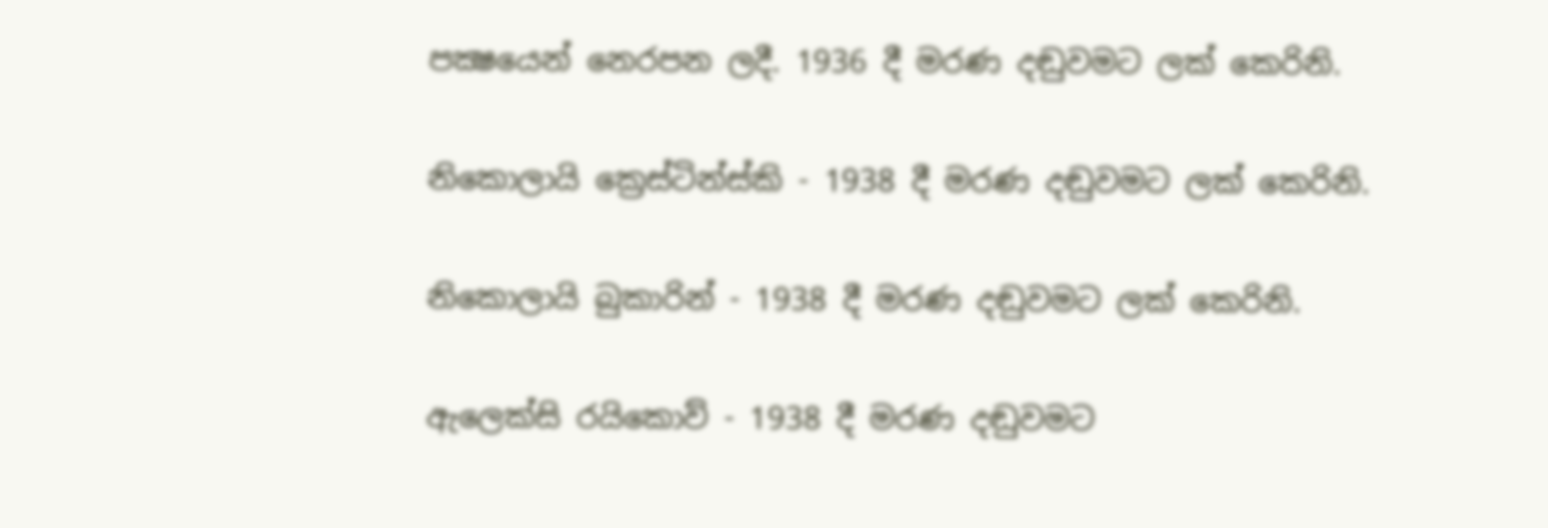පක්‍ෂයෙන් නෙරපන ලදී. 1936 දී මරණ දඬුවමට ලක් කෙරිනි.

නිකොලායි ක්‍රෙස්ටින්ස්කි - 1938 දී මරණ දඬුවමට ලක් කෙරිනි.

නිකොලායි බුකාරින් - 1938 දී මරණ දඬුවමට ලක් කෙරිනි.

ඇලෙක්සි රයිකොව් - 1938 දී මරණ දඬුවමට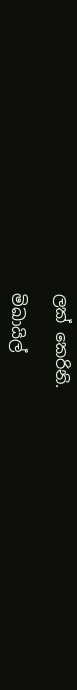ලක් කෙරිනි.

මිඛායිල්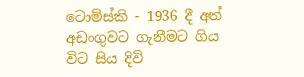ටොම්ස්කි - 1936 දී අත් අඩංගුවට ගැනීමට ගිය විට සිය දිවි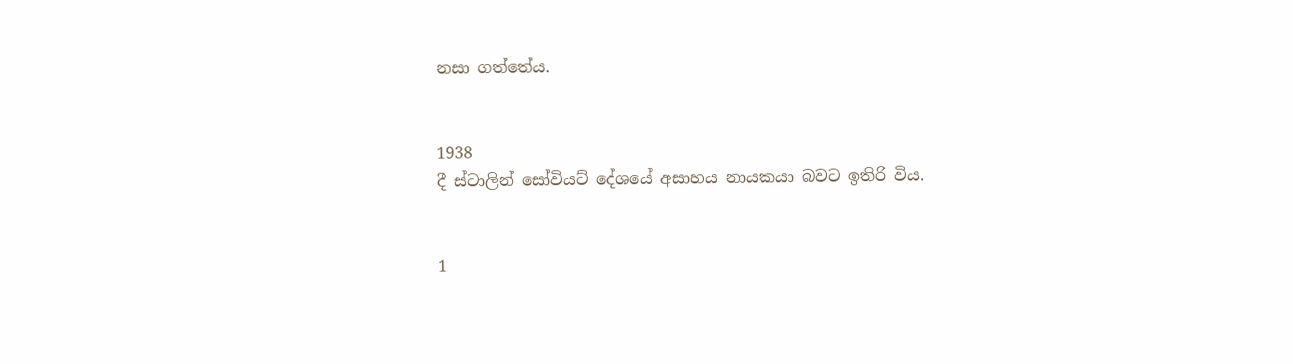නසා ගත්තේය.


1938
දී ස්ටාලින් සෝවියට් දේශයේ අසාහය නායකයා බවට ඉතිරි විය.


1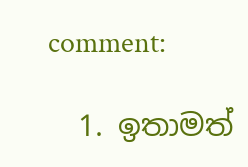comment:

  1. ඉතාමත්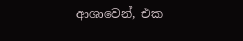ආශාවෙන්, එක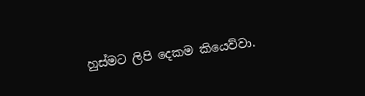හුස්මට ලිපි දෙකම කියෙව්වා.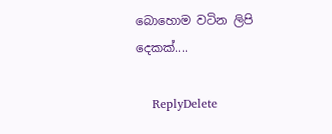බොහොම වටින ලිපි දෙකක්....

    ReplyDelete